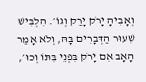וְאָבִיהָ יָרֹק יָרַק וְגוֹ׳. הִלְבִּישׁ שִׁעוּר הַדְּבָרִים בָּהּ, וְלֹא אָמַר הָאָב אִם יָרֹק בִּפְנֵי בִּתּוֹ וְכוּ׳,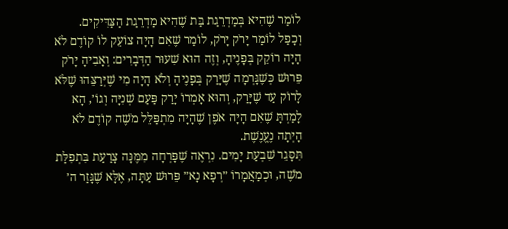לוֹמַר שֶׁהִיא בְּמַדְרֵגַת בַּת שֶׁהִיא מַדְרֵגַת הַצַּדִּיקִים.
וְכָפַל לוֹמַר יָרֹק יָרֹק, לוֹמַר שֶׁאִם הָיָה צוֹעֵק לוֹ קוֹדֶם לֹא הָיָה רוֹקֵק בְּפָנֶיהָ, וְזֶה הוּא שִׁעוּר הַדְּבָרִים: וְאָבִיהָ יָרֹק פֵּרוּשׁ כְּשֶׁגָּרְמָה שֶׁיָּרַק בְּפָנֶיהָ וְלֹא הָיָה מִי שֶׁיְּרַצֵּהוּ שֶׁלֹּא לָרוֹק עַד שֶׁיָּרַק, וְהוּא אָמְרוֹ יָרַק פַּעַם שְׁנִיָּה וְגוֹ׳, הָא לָמַדְתָּ שֶׁאִם הָיָה אֹפֶן שֶׁהָיָה מִתְפַּלֵּל מֹשֶׁה קוֹדֶם לֹא הָיְתָה נֶעֱנֶשֶׁת.
תִּסָּגֵר שִׁבְעַת יָמִים. נִרְאֶה שֶׁפָּרְחָה מִמֶּנָּה צָרַעַת בִּתְפִלַּת מֹשֶׁה, וּכְמַאֲמָרוֹ ״רְפָא נָא״ פֵּרוּשׁ עַתָּה, אֶלָּא שֶׁגָּזַר ה׳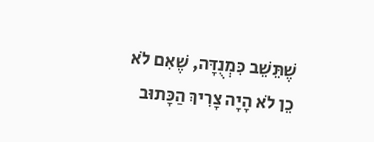שֶׁתֵּשֵׁב כִּמְנֻדָּה, שֶׁאִם לֹא כֵן לֹא הָיָה צָרִיךְ הַכָּתוּב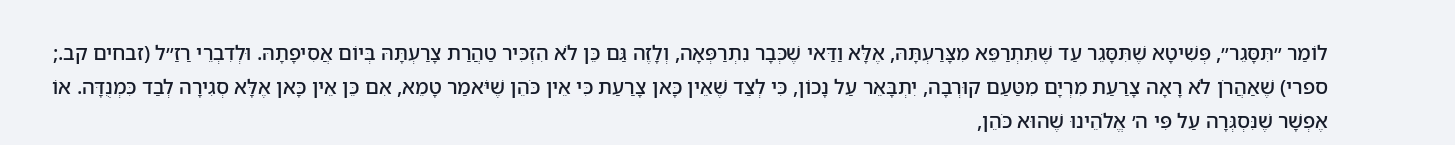לוֹמַר ״תִּסָּגֵר״, פְּשִׁיטָא שֶׁתִּסָּגֵר עַד שֶׁתִּתְרַפֵּא מִצָּרַעְתָּהּ, אֶלָּא וַדַּאי שֶׁכְּבָר נִתְרַפְּאָה, וְלָזֶה גַּם כֵּן לֹא הִזְכִּיר טַהֲרַת צָרַעְתָּהּ בְּיוֹם אֲסִיפָתָהּ. וּלְדִבְרֵי רַזַ״ל (זבחים קב.; ספרי) שֶׁאַהֲרֹן לֹא רָאָה צָרַעַת מִרְיָם מִטַּעַם קוּרְבָה, יִתְבָּאֵר עַל נָכוֹן, כִּי לְצַד שֶׁאֵין כָּאן צָרַעַת כִּי אֵין כֹּהֵן שֶׁיֹּאמַר טָמֵא, אִם כֵּן אֵין כָּאן אֶלָּא סְגִירָה לְבַד כִּמְנֻדָּה. אוֹ אֶפְשָׁר שֶׁנִּסְגְּרָה עַל פִּי ה׳ אֱלֹהֵינוּ שֶׁהוּא כֹּהֵן,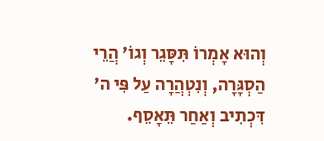וְהוּא אָמְרוֹ תִּסָּגֵר וְגוֹ׳ הֲרֵי הַסְגָּרָה, וְנִטְהֲרָה עַל פִּי ה׳ דִּכְתִיב וְאַחַר תֵּאָסֵף.